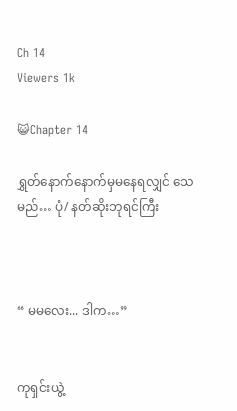Ch 14
Viewers 1k

😺Chapter 14

ရွှတ်နောက်နောက်မှမနေရလျှင် သေမည်… ပုံ/ နတ်ဆိုးဘုရင်ကြီး



“ မမလေး... ဒါက…”


ကုရှင်းယွဲ့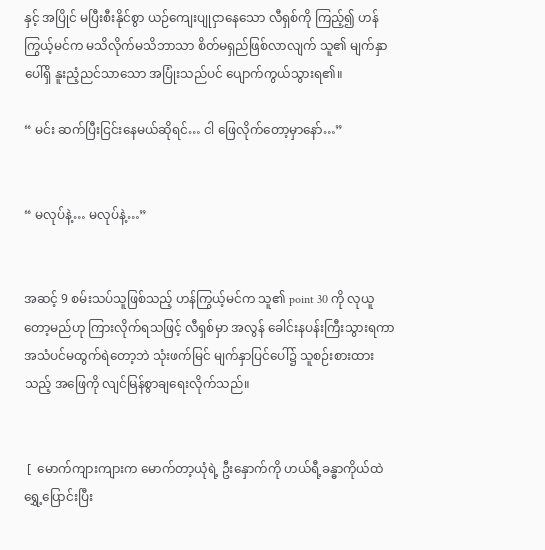နှင့် အပြိုင် မပြီးစီးနိုင်စွာ ယဉ်ကျေးပျုငှာနေသော လီရှစ်ကို ကြည့်၍ ဟန်ကြွယ့်မင်က မသိလိုက်မသိဘာသာ စိတ်မရှည်ဖြစ်လာလျက် သူ၏ မျက်နှာပေါ်ရှိ နူးညံ့ညင်သာသော အပြုံးသည်ပင် ပျောက်ကွယ်သွားရ၏။

“ မင်း ဆက်ပြီးငြင်းနေမယ်ဆိုရင်… ငါ ဖြေလိုက်တော့မှာနော်…”


“ မလုပ်နဲ့… မလုပ်နဲ့…”


အဆင့် 9 စမ်းသပ်သူဖြစ်သည့် ဟန်ကြွယ့်မင်က သူ၏ point 30 ကို လုယူတော့မည်ဟု ကြားလိုက်ရသဖြင့် လီရှစ်မှာ အလွန် ခေါင်းနပန်းကြီးသွားရကာ အသံပင်မထွက်ရဲတော့ဘဲ သုံးဖက်မြင် မျက်နှာပြင်ပေါ်၌ သူစဉ်းစားထားသည့် အဖြေကို လျင်မြန်စွာချရေးလိုက်သည်။


 [  မောက်ကျားကျားက မောက်တာ့ယုံရဲ့ ဦးနှောက်ကို ဟယ်ရီ့ခန္ဓာကိုယ်ထဲ ရွှေ့ပြောင်းပြီး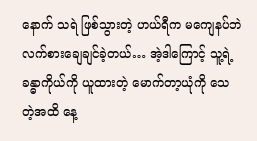နောက် သရဲ ဖြစ်သွားတဲ့ ဟယ်ရီက မကျေနပ်ဘဲ လက်စားချေချင်ခဲ့တယ်… အဲ့ဒါကြောင့် သူ့ရဲ့ ခန္ဓာကိုယ်ကို ယူထားတဲ့ မောက်တာ့ယုံကို သေတဲ့အထိ နေ့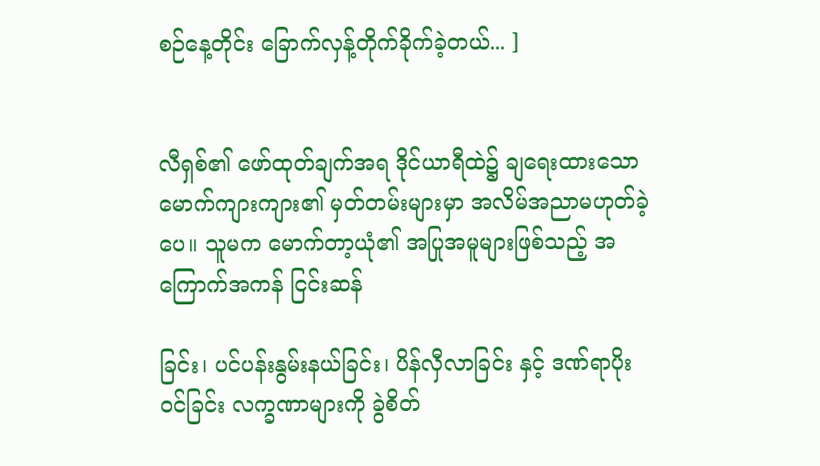စဉ်နေ့တိုင်း ခြောက်လှန့်တိုက်ခိုက်ခဲ့တယ်... ]


လီရှစ်၏ ဖော်ထုတ်ချက်အရ ဒိုင်ယာရီထဲ၌ ချရေးထားသော မောက်ကျားကျား၏ မှတ်တမ်းများမှာ အလိမ်အညာမဟုတ်ခဲ့ပေ။ သူမက မောက်တာ့ယုံ၏ အပြုအမူများဖြစ်သည့် အကြောက်အကန် ငြင်းဆန်

ခြင်း၊ ပင်ပန်းနွမ်းနယ်ခြင်း၊ ပိန်လှီလာခြင်း နှင့် ဒဏ်ရာပိုးဝင်ခြင်း လက္ခဏာများကို ခွဲစိတ်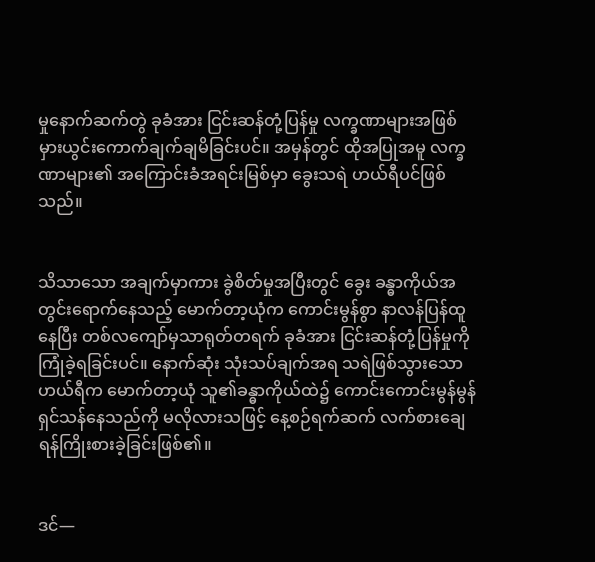မှုနောက်ဆက်တွဲ ခုခံအား ငြင်းဆန်တုံ့ပြန်မှု လက္ခဏာများအဖြစ် မှားယွင်းကောက်ချက်ချမိခြင်းပင်။ အမှန်တွင် ထိုအပြုအမူ လက္ခဏာများ၏ အကြောင်းခံအရင်းမြစ်မှာ ခွေးသရဲ ဟယ်ရီပင်ဖြစ်သည်။


သိသာသော အချက်မှာကား ခွဲစိတ်မှုအပြီးတွင် ခွေး ခန္ဓာကိုယ်အတွင်းရောက်နေသည့် မောက်တာ့ယုံက ကောင်းမွန်စွာ နာလန်ပြန်ထူနေပြီး တစ်လကျော်မှသာရုတ်တရက် ခုခံအား ငြင်းဆန်တုံ့ပြန်မှုကို ကြုံခဲ့ရခြင်းပင်။ နောက်ဆုံး သုံးသပ်ချက်အရ သရဲဖြစ်သွားသော ဟယ်ရီက မောက်တာ့ယုံ သူ၏ခန္ဓာကိုယ်ထဲ၌ ကောင်းကောင်းမွန်မွန်ရှင်သန်နေသည်ကို မလိုလားသဖြင့် နေ့စဉ်ရက်ဆက် လက်စားချေရန်ကြိုးစားခဲ့ခြင်းဖြစ်၏။


ဒင်—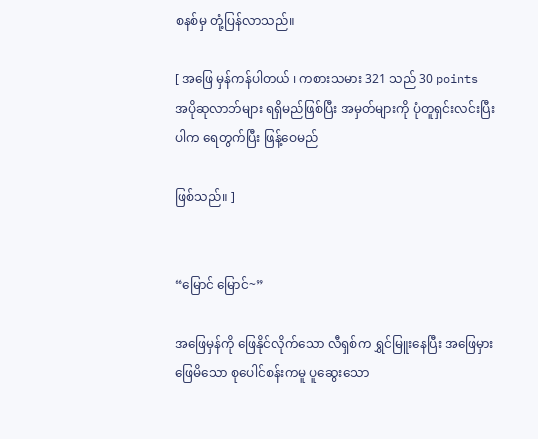စနစ်မှ တုံ့ပြန်လာသည်။

[ အဖြေ မှန်ကန်ပါတယ် ၊ ကစားသမား 321 သည် 30 points အပိုဆုလာဘ်များ ရရှိမည်ဖြစ်ပြီး အမှတ်များကို ပုံတူရှင်းလင်းပြီးပါက ရေတွက်ပြီး ဖြန့်ဝေမည်

ဖြစ်သည်။ ]


“မြောင် မြောင်~”

အဖြေမှန်ကို ဖြေနိုင်လိုက်သော လီရှစ်က ရွှင်မြူးနေပြီး အဖြေမှားဖြေမိသော စုပေါင်စန်းကမူ ပူဆွေးသော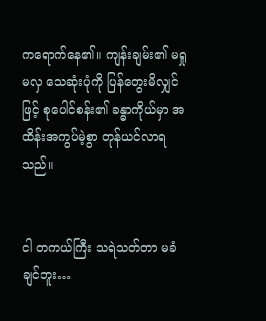ကရောက်နေ၏။ ကျန်းချမ်း၏ မရှုမလှ သေဆုံးပုံကို ပြန်တွေးမိလျှင်ဖြင့် စုပေါင်စန်း၏ ခန္ဓာကိုယ်မှာ အထိန်းအကွပ်မဲ့စွာ တုန်ယင်လာရသည်။


ငါ တကယ်ကြီး သရဲသတ်တာ မခံချင်ဘူး…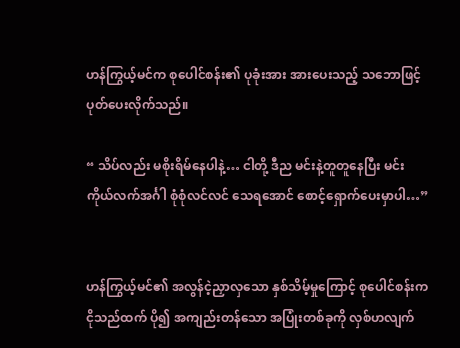ဟန်ကြွယ့်မင်က စုပေါင်စန်း၏ ပုခုံးအား အားပေးသည့် သဘောဖြင့် ပုတ်ပေးလိုက်သည်။

“ သိပ်လည်း မစိုးရိမ်နေပါနဲ့… ငါတို့ ဒီည မင်းနဲ့တူတူနေပြီး မင်း ကိုယ်လက်အင်္ဂါ စုံစုံလင်လင် သေရအောင် စောင့်ရှောက်ပေးမှာပါ…”


ဟန်ကြွယ့်မင်၏ အလွန်ငဲ့ညှာလှသော နှစ်သိမ့်မှုကြောင့် စုပေါင်စန်းက ငိုသည်ထက် ပို၍ အကျည်းတန်သော အပြုံးတစ်ခုကို လှစ်ဟလျက်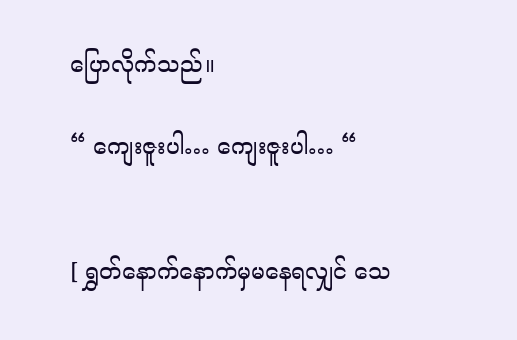ပြောလိုက်သည်။

“ ကျေးဇူးပါ… ကျေးဇူးပါ… “


[ ရွှတ်နောက်နောက်မှမနေရလျှင် သေ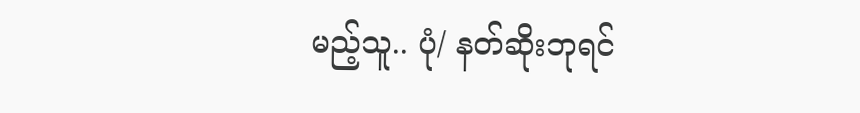မည့်သူ.. ပုံ/ နတ်ဆိုးဘုရင်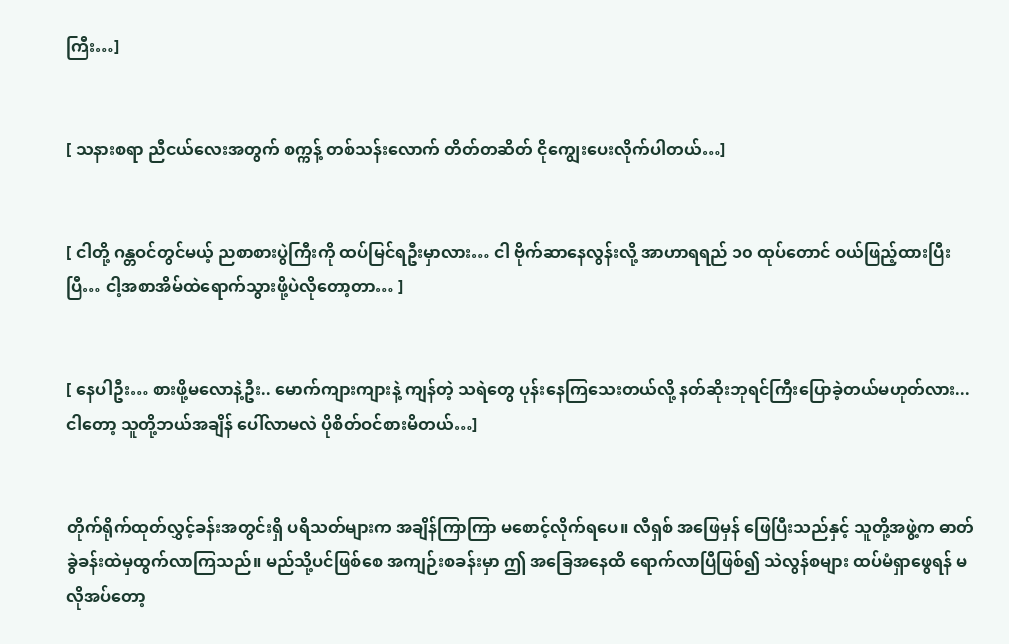ကြီး…]


[ သနားစရာ ညီငယ်လေးအတွက် စက္ကန့် တစ်သန်းလောက် တိတ်တဆိတ် ငိုကျွေးပေးလိုက်ပါတယ်…]


[ ငါတို့ ဂန္တဝင်တွင်မယ့် ညစာစားပွဲကြီးကို ထပ်မြင်ရဦးမှာလား… ငါ ဗိုက်ဆာနေလွန်းလို့ အာဟာရရည် ၁၀ ထုပ်တောင် ဝယ်ဖြည့်ထားပြီးပြီ… ငါ့အစာအိမ်ထဲရောက်သွားဖို့ပဲလိုတော့တာ… ]


[ နေပါဦး… စားဖို့မလောနဲ့ဦး.. မောက်ကျားကျားနဲ့ ကျန်တဲ့ သရဲတွေ ပုန်းနေကြသေးတယ်လို့ နတ်ဆိုးဘုရင်ကြီးပြောခဲ့တယ်မဟုတ်လား... ငါတော့ သူတို့ဘယ်အချိန် ပေါ်လာမလဲ ပိုစိတ်ဝင်စားမိတယ်…]


တိုက်ရိုက်ထုတ်လွှင့်ခန်းအတွင်းရှိ ပရိသတ်များက အချိန်ကြာကြာ မစောင့်လိုက်ရပေ။ လီရှစ် အဖြေမှန် ဖြေပြီးသည်နှင့် သူတို့အဖွဲ့က ဓာတ်ခွဲခန်းထဲမှထွက်လာကြသည်။ မည်သို့ပင်ဖြစ်စေ အကျဉ်းစခန်းမှာ ဤ အခြေအနေထိ ရောက်လာပြီဖြစ်၍ သဲလွန်စများ ထပ်မံရှာဖွေရန် မလိုအပ်တော့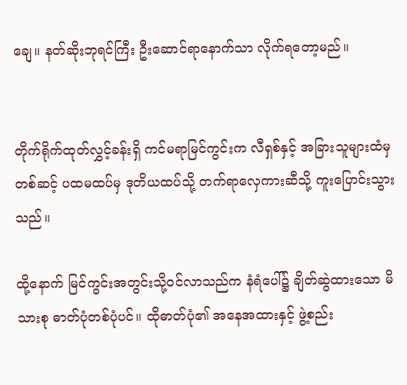ချေ။ နတ်ဆိုးဘုရင်ကြီး ဦးဆောင်ရာနောက်သာ လိုက်ရတော့မည်။


တိုက်ရိုက်ထုတ်လွှင့်ခန်းရှိ ကင်မရာမြင်ကွင်းက လီရှစ်နှင့် အခြားသူများထံမှ တစ်ဆင့် ပထမထပ်မှ ဒုတိယထပ်သို့ တက်ရာလှေကားဆီသို့ ကူးပြောင်းသွားသည်။

ထို့နောက် မြင်ကွင်းအတွင်းသို့ဝင်လာသည်က နံရံပေါ်၌ ချိတ်ဆွဲထားသော မိသားစု ဓာတ်ပုံတစ်ပုံပင်။ ထိုဓာတ်ပုံ၏ အနေအထားနှင့် ဖွဲ့စည်း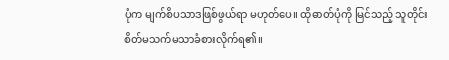ပုံက မျက်စိပသာဒဖြစ်ဖွယ်ရာ မဟုတ်ပေ။ ထိုဓာတ်ပုံကို မြင်သည့် သူတိုင်း စိတ်မသက်မသာခံစားလိုက်ရ၏။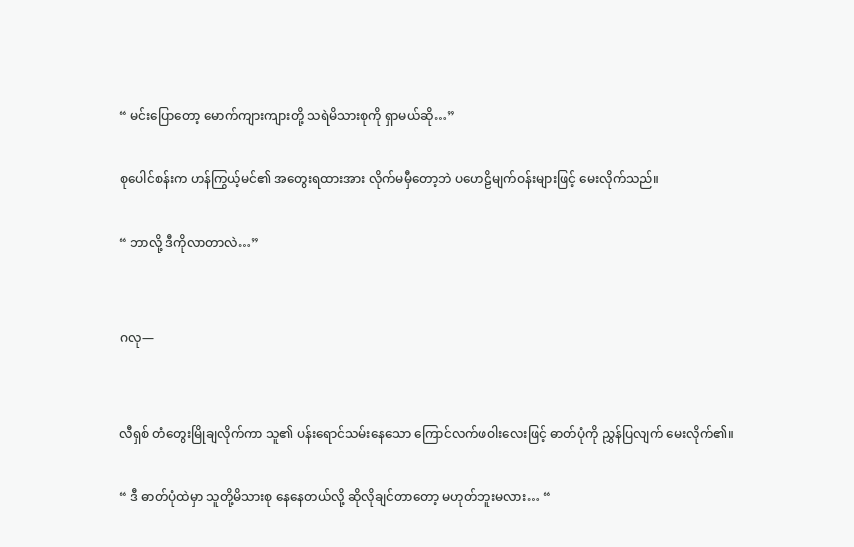“ မင်းပြောတော့ မောက်ကျားကျားတို့ သရဲမိသားစုကို ရှာမယ်ဆို…”

စုပေါင်စန်းက ဟန်ကြွယ့်မင်၏ အတွေးရထားအား လိုက်မမှီတော့ဘဲ ပဟေဠိမျက်ဝန်းများဖြင့် မေးလိုက်သည်။

“ ဘာလို့ ဒီကိုလာတာလဲ…”


ဂလု—


လီရှစ် တံတွေးမြိုချလိုက်ကာ သူ၏ ပန်းရောင်သမ်းနေသော ကြောင်လက်ဖဝါးလေးဖြင့် ဓာတ်ပုံကို ညွှန်ပြလျက် မေးလိုက်၏။

“ ဒီ ဓာတ်ပုံထဲမှာ သူတို့မိသားစု နေနေတယ်လို့ ဆိုလိုချင်တာတော့ မဟုတ်ဘူးမလား… “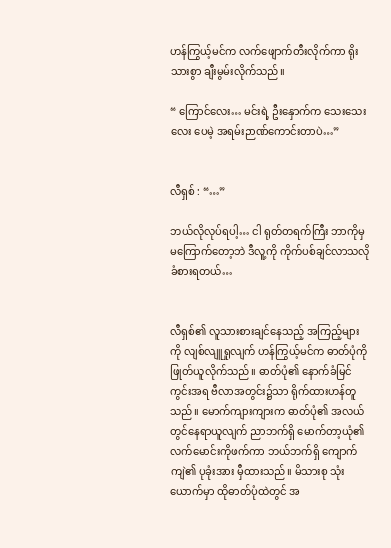ဟန်ကြွယ့်မင်က လက်ဖျောက်တီးလိုက်ကာ ရိုးသားစွာ ချီးမွမ်းလိုက်သည်။

“ ကြောင်လေး… မင်းရဲ့ ဦးနှောက်က သေးသေးလေး ပေမဲ့ အရမ်းဉာဏ်ကောင်းတာပဲ…”


လီရှစ် : “…”

ဘယ်လိုလုပ်ရပါ့… ငါ ရုတ်တရက်ကြီး ဘာကိုမှမကြောက်တော့ဘဲ ဒီလူ့ကို ကိုက်ပစ်ချင်လာသလို ခံစားရတယ်…


လီရှစ်၏ လူသားစားချင်နေသည့် အကြည့်များကို လျစ်လျူရှုလျက် ဟန်ကြွယ့်မင်က ဓာတ်ပုံကို ဖြုတ်ယူလိုက်သည်။ ဓာတ်ပုံ၏ နောက်ခံမြင်ကွင်းအရ ဗီလာအတွင်း၌သာ ရိုက်ထားဟန်တူသည်။ မောက်ကျားကျားက ဓာတ်ပုံ၏ အလယ်တွင်နေရာယူလျက် ညာဘက်ရှိ မောက်တာ့ယုံ၏ လက်မောင်းကိုဖက်ကာ ဘယ်ဘက်ရှိ ကျောက်ကျဲ၏ ပုခုံးအား မှီထားသည်။ မိသားစု သုံးယောက်မှာ ထိုဓာတ်ပုံထဲတွင် အ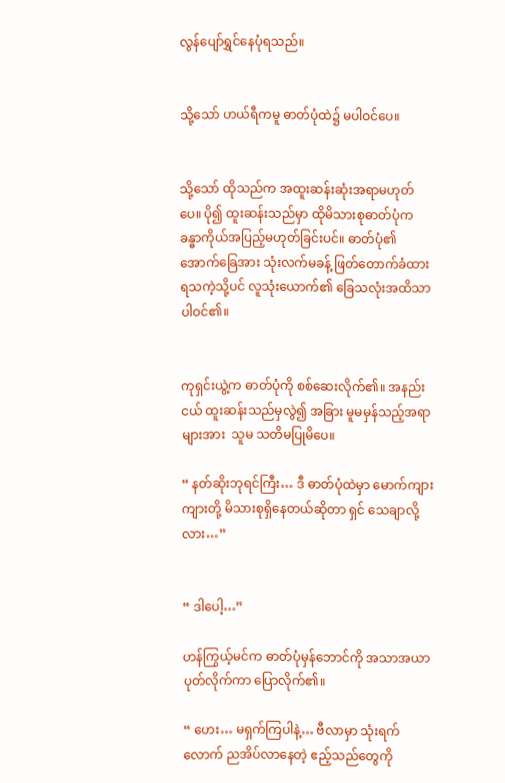လွန်ပျော်ရွှင်နေပုံရသည်။


သို့သော် ဟယ်ရီကမူ ဓာတ်ပုံထဲ၌ မပါဝင်ပေ။


သို့သော် ထိုသည်က အထူးဆန်းဆုံးအရာမဟုတ်ပေ။ ပို၍ ထူးဆန်းသည်မှာ ထိုမိသားစုဓာတ်ပုံက ခန္ဓာကိုယ်အပြည့်မဟုတ်ခြင်းပင်။ ဓာတ်ပုံ၏ အောက်ခြေအား သုံးလက်မခန့် ဖြတ်တောက်ခံထားရသကဲ့သို့ပင် လူသုံးယောက်၏ ခြေသလုံးအထိသာ ပါဝင်၏။


ကုရှင်းယွဲ့က ဓာတ်ပုံကို စစ်ဆေးလိုက်၏။ အနည်းငယ် ထူးဆန်းသည်မှလွဲ၍ အခြား မူမမှန်သည့်အရာများအား  သူမ သတိမပြုမိပေ။

“ နတ်ဆိုးဘုရင်ကြီး… ဒီ ဓာတ်ပုံထဲမှာ မောက်ကျားကျားတို့ မိသားစုရှိနေတယ်ဆိုတာ ရှင် သေချာလို့လား…”


“ ဒါပေါ့…”

ဟန်ကြွယ့်မင်က ဓာတ်ပုံမှန်ဘောင်ကို အသာအယာပုတ်လိုက်ကာ ပြောလိုက်၏။

“ ဟေး… မရှက်ကြပါနဲ့… ဗီလာမှာ သုံးရက်လောက် ညအိပ်လာနေတဲ့ ဧည့်သည်တွေကို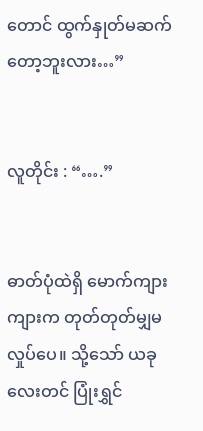တောင် ထွက်နှုတ်မဆက်တော့ဘူးလား…”


လူတိုင်း : “….”


ဓာတ်ပုံထဲရှိ မောက်ကျားကျားက တုတ်တုတ်မျှမလှုပ်ပေ။ သို့သော် ယခုလေးတင် ပြုံးရွှင်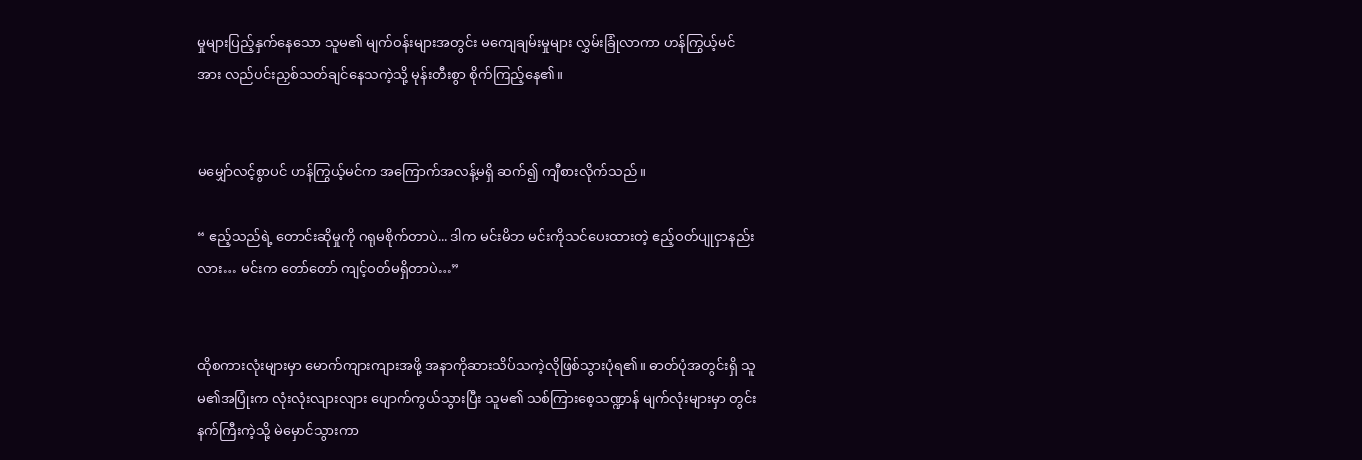မှုများပြည့်နှက်နေသော သူမ၏ မျက်ဝန်းများအတွင်း မကျေချမ်းမှုများ လွှမ်းခြုံလာကာ ဟန်ကြွယ့်မင်အား လည်ပင်းညှစ်သတ်ချင်နေသကဲ့သို့ မုန်းတီးစွာ စိုက်ကြည့်နေ၏။


မမျှော်လင့်စွာပင် ဟန်ကြွယ့်မင်က အကြောက်အလန့်မရှိ ဆက်၍ ကျီစားလိုက်သည်။

“ ဧည့်သည်ရဲ့ တောင်းဆိုမှုကို ဂရုမစိုက်တာပဲ... ဒါက မင်းမိဘ မင်းကိုသင်ပေးထားတဲ့ ဧည့်ဝတ်ပျုငှာနည်းလား… မင်းက တော်တော် ကျင့်ဝတ်မရှိတာပဲ…”


ထိုစကားလုံးများမှာ မောက်ကျားကျားအဖို့ အနာကိုဆားသိပ်သကဲ့လိုဖြစ်သွားပုံရ၏။ ဓာတ်ပုံအတွင်းရှိ သူမ၏အပြုံးက လုံးလုံးလျားလျား ပျောက်ကွယ်သွားပြီး သူမ၏ သစ်ကြားစေ့သဏ္ဍာန် မျက်လုံးများမှာ တွင်းနက်ကြီးကဲ့သို့ မဲမှောင်သွားကာ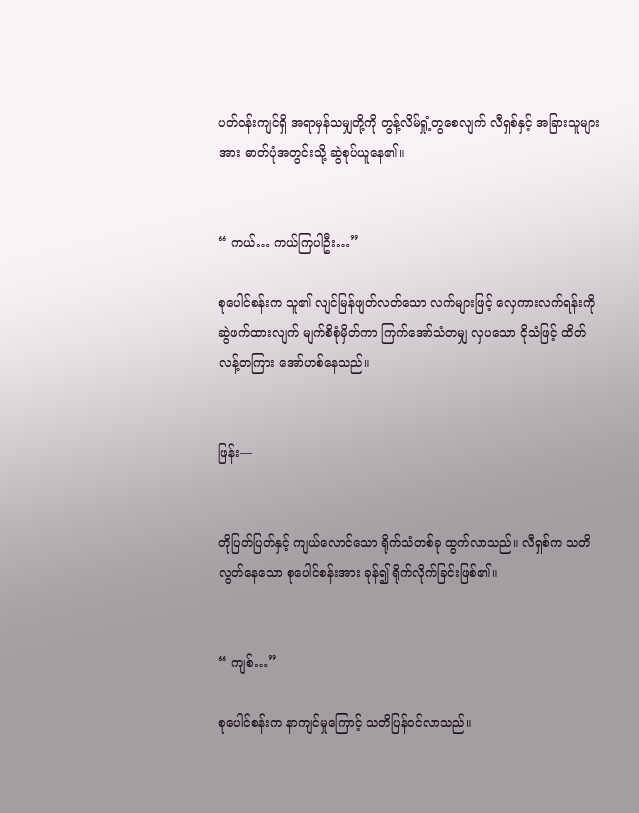ပတ်ဝန်းကျင်ရှိ အရာမှန်သမျှတို့ကို တွန့်လိမ်ရှုံ့တွစေလျက် လီရှစ်နှင့် အခြားသူများအား ဓာတ်ပုံအတွင်းသို့ ဆွဲစုပ်ယူနေ၏။


“ ကယ်… ကယ်ကြပါဦး…”

စုပေါင်စန်းက သူ၏ လျင်မြန်ဖျတ်လတ်သော လက်များဖြင့် လှေကားလက်ရန်းကို ဆွဲဖက်ထားလျက် မျက်စိစုံမှိတ်ကာ ကြက်အော်သံတမျှ လှပသော ငိုသံဖြင့် ထိတ်လန့်တကြား အော်ဟစ်နေသည်။


ဖြန်း—


တိုပြတ်ပြတ်နှင့် ကျယ်လောင်သော ရိုက်သံတစ်ခု ထွက်လာသည်။ လီရှစ်က သတိလွတ်နေသော စုပေါင်စန်းအား ခုန်၍ ရိုက်လိုက်ခြင်းဖြစ်၏။


“ ကျစ်…”

စုပေါင်စန်းက နာကျင်မှုကြောင့် သတိပြန်ဝင်လာသည်။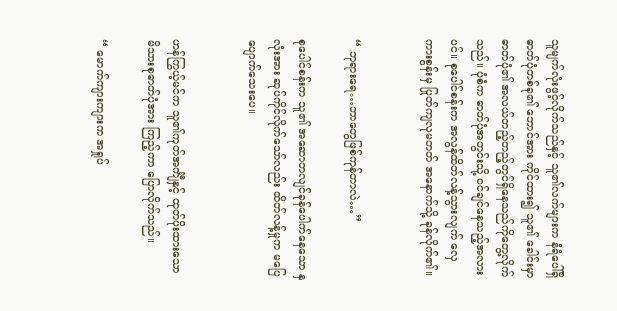သူမျက်လုံးဖွင့်လိုက်သည်နှင့် သူ၏လက်များက နံရံပေါ်ရှိ ဓာတ်ပုံတစ်ခု၏ ဘောင်အား ကိုင်ထား၍ သူ၏ ခေါင်းမှာ ဓာတ်ပုံ၏ အလယ်တည့်တည့်တွင်ရှိနေသည်ကိုတွေ့လိုက်သည်။ ပုံစံက ဓာတ်ပုံအတွင်းသို့ ဝင်ချင်နေသည့်အလားပင်။ စုပေါင်စန်းက အလွန်ထိတ်လန့်သွားလျက် လှေကားစွန်းမှ ပြုတ်ကျလုမတတ် အနောက်သို့ ခုန်လိုက်၏။


“ ဘုရားရေ…ဘာတွေဖြစ်ကုန်တာလဲ…”

စုပေါင်စန်းက သူ၏ အဆောတလျင်ခုန်ပေါက်နေသော နှလုံးအား ဆုပ်ကိုင်လိုက်သော်လည်း ထိတ်လန့်မှုက မပြေပျောက်သေးပေ။


ဟန်ကြွယ့်မင်က သူ၏ကုတ်အင်္ကျီနှင့် ထုတ်ပိုးထားသော မိသားစုဓာတ်ပုံအား ကြည့်ကာ ပြောလိုက်သည်။

“ မောက်ကျားကျားက အရှုပ်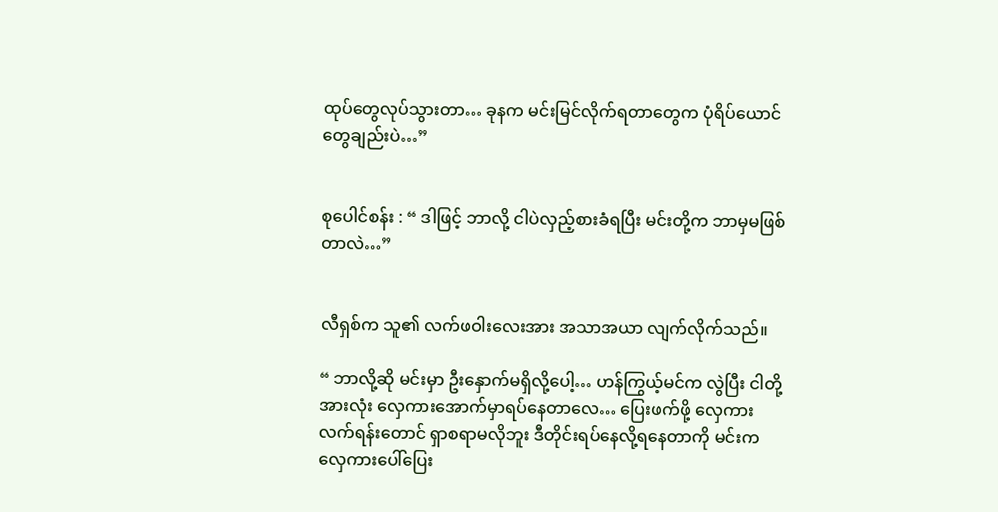ထုပ်တွေလုပ်သွားတာ… ခုနက မင်းမြင်လိုက်ရတာတွေက ပုံရိပ်ယောင်တွေချည်းပဲ…”


စုပေါင်စန်း : “ ဒါဖြင့် ဘာလို့ ငါပဲလှည့်စားခံရပြီး မင်းတို့က ဘာမှမဖြစ်တာလဲ…”


လီရှစ်က သူ၏ လက်ဖဝါးလေးအား အသာအယာ လျက်လိုက်သည်။

“ ဘာလို့ဆို မင်းမှာ ဦးနှောက်မရှိလို့ပေါ့… ဟန်ကြွယ့်မင်က လွဲပြီး ငါတို့အားလုံး လှေကားအောက်မှာရပ်နေတာလေ… ပြေးဖက်ဖို့ လှေကားလက်ရန်းတောင် ရှာစရာမလိုဘူး ဒီတိုင်းရပ်နေလို့ရနေတာကို မင်းက လှေကားပေါ်ပြေး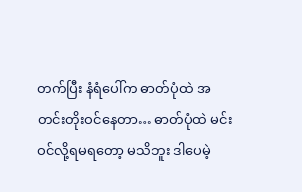တက်ပြီး နံရံပေါ်က ဓာတ်ပုံထဲ အတင်းတိုးဝင်နေတာ… ဓာတ်ပုံထဲ မင်းဝင်လို့ရမရတော့ မသိဘူး ဒါပေမဲ့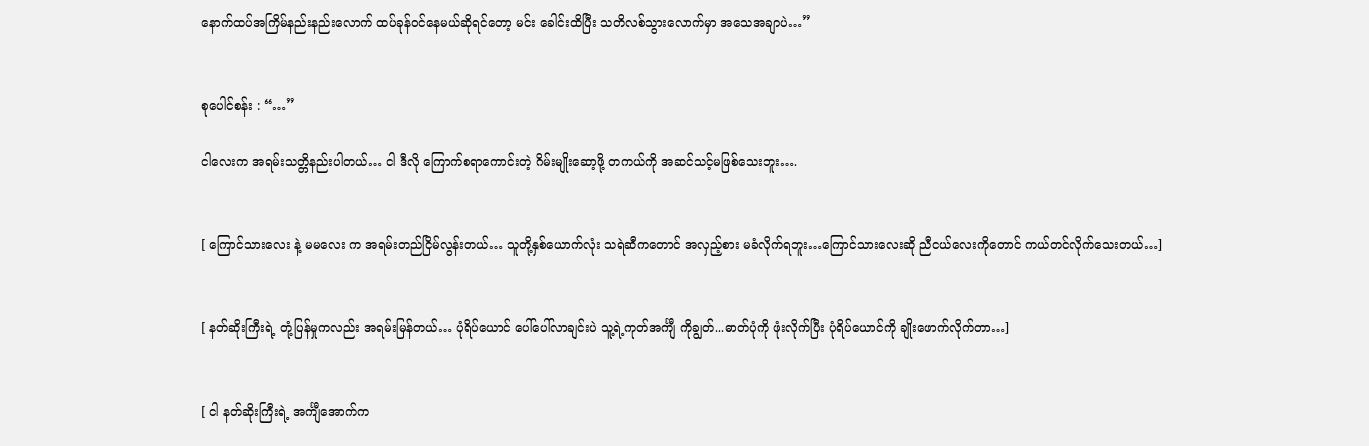နောက်ထပ်အကြိမ်နည်းနည်းလောက် ထပ်ခုန်ဝင်နေမယ်ဆိုရင်တော့ မင်း ခေါင်းထိပြီး သတိလစ်သွားလောက်မှာ အသေအချာပဲ…”


စုပေါင်စန်း : “…”

ငါလေးက အရမ်းသတ္တိနည်းပါတယ်… ငါ ဒီလို ကြောက်စရာကောင်းတဲ့ ဂိမ်းမျိုးဆော့ဖို့ တကယ်ကို အဆင်သင့်မဖြစ်သေးဘူး….


[ ကြောင်သားလေး နဲ့ မမလေး က အရမ်းတည်ငြိမ်လွန်းတယ်… သူတို့နှစ်ယောက်လုံး သရဲဆီကတောင် အလှည့်စား မခံလိုက်ရဘူး…ကြောင်သားလေးဆို ညီငယ်လေးကိုတောင် ကယ်တင်လိုက်သေးတယ်…]


[ နတ်ဆိုးကြီးရဲ့ တုံ့ပြန်မှုကလည်း အရမ်းမြန်တယ်… ပုံရိပ်ယောင် ပေါ်ပေါ်လာချင်းပဲ သူ့ရဲ့ကုတ်အင်္ကျီ ကိုချွတ်...ဓာတ်ပုံကို ဖုံးလိုက်ပြီး ပုံရိပ်ယောင်ကို ချိုးဖောက်လိုက်တာ…]


[ ငါ နတ်ဆိုးကြီးရဲ့ အင်္ကျီအောက်က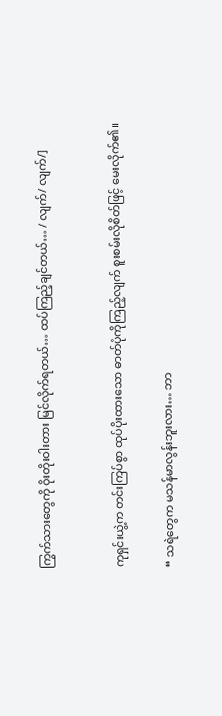ကြွက်သားတွေကို ဝိုးတိုးဝါးတား မြင်လိုက်ရတယ်… ထပ်ကြည့်ချင်တယ်… / လျက်/ လျက်/]


ကုရှင်းယွဲ့က တင်းကြပ်စွာ ထုပ်ပိုးထားသော ဓာတ်ပုံကိုကြည့်လျက် စူးစမ်းလိုစိတ်ဖြင့် မေးလိုက်၏။

“ သရဲတွေက မသန်မာလွန်းဘူးလား… ဘာ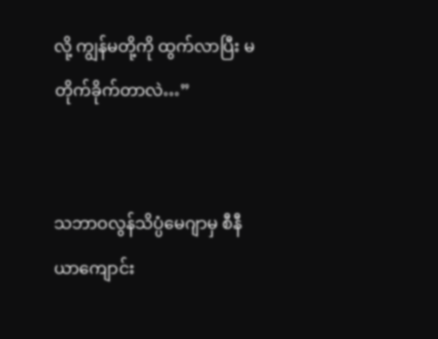လို့ ကျွန်မတို့ကို ထွက်လာပြီး မတိုက်ခိုက်တာလဲ…”


သဘာဝလွန်သိပ္ပံမေဂျာမှ စီနီယာကျောင်း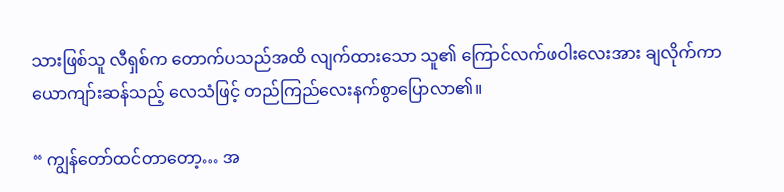သားဖြစ်သူ လီရှစ်က တောက်ပသည်အထိ လျက်ထားသော သူ၏ ကြောင်လက်ဖဝါးလေးအား ချလိုက်ကာ ယောကျာ်းဆန်သည့် လေသံဖြင့် တည်ကြည်လေးနက်စွာပြောလာ၏။

“ ကျွန်တော်ထင်တာတော့… အ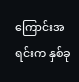ကြောင်းအရင်းက နှစ်ခု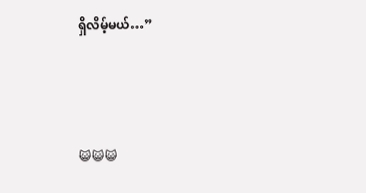ရှိလိမ့်မယ်…”



😺😺😺